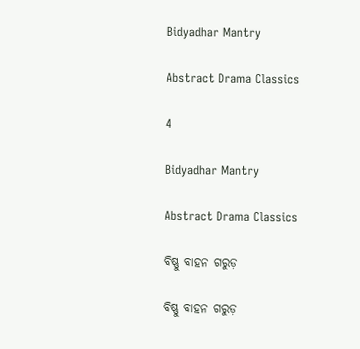Bidyadhar Mantry

Abstract Drama Classics

4

Bidyadhar Mantry

Abstract Drama Classics

ବିଷ୍ଣୁ ବାହନ ଗରୁଡ଼

ବିଷ୍ଣୁ ବାହନ ଗରୁଡ଼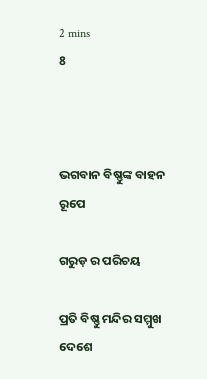2 mins
8



ଭଗବାନ ବିଷ୍ଣୁଙ୍କ ବାହନ ରୂପେ

ଗରୁଡ଼ ର ପରିଚୟ

ପ୍ରତି ବିଷ୍ଣୁ ମନ୍ଦିର ସମ୍ମୁଖ ଦେଶେ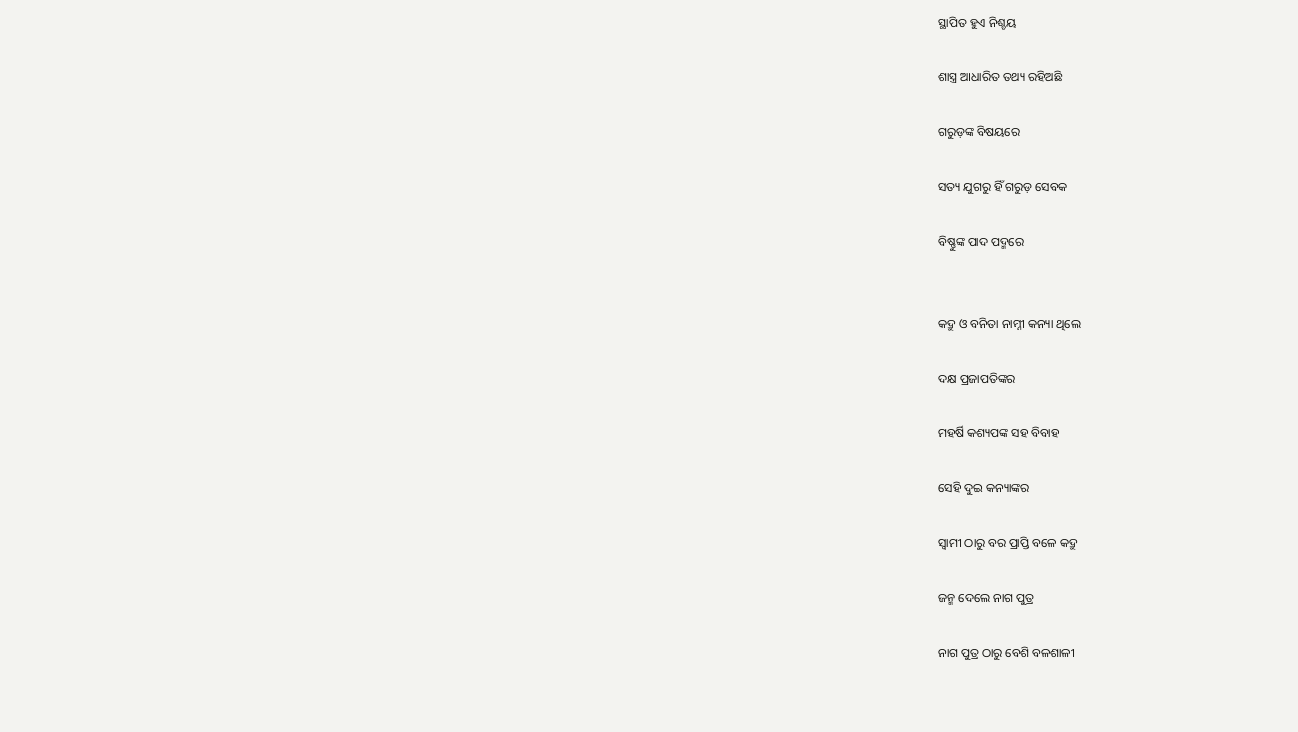ସ୍ଥାପିତ ହୁଏ ନିଶ୍ଚୟ

ଶାସ୍ତ୍ର ଆଧାରିତ ତଥ୍ୟ ରହିଅଛି

ଗରୁଡ଼ଙ୍କ ବିଷୟରେ

ସତ୍ୟ ଯୁଗରୁ ହିଁ ଗରୁଡ଼ ସେବକ

ବିଷ୍ଣୁଙ୍କ ପାଦ ପଦ୍ମରେ


କଦ୍ରୁ ଓ ବନିତା ନାମ୍ନୀ କନ୍ୟା ଥିଲେ

ଦକ୍ଷ ପ୍ରଜାପତିଙ୍କର

ମହର୍ଷି କଶ୍ୟପଙ୍କ ସହ ବିବାହ

ସେହି ଦୁଇ କନ୍ୟାଙ୍କର

ସ୍ବାମୀ ଠାରୁ ବର ପ୍ରାପ୍ତି ବଳେ କଦ୍ରୁ

ଜନ୍ମ ଦେଲେ ନାଗ ପୁତ୍ର

ନାଗ ପୁତ୍ର ଠାରୁ ବେଶି ବଳଶାଳୀ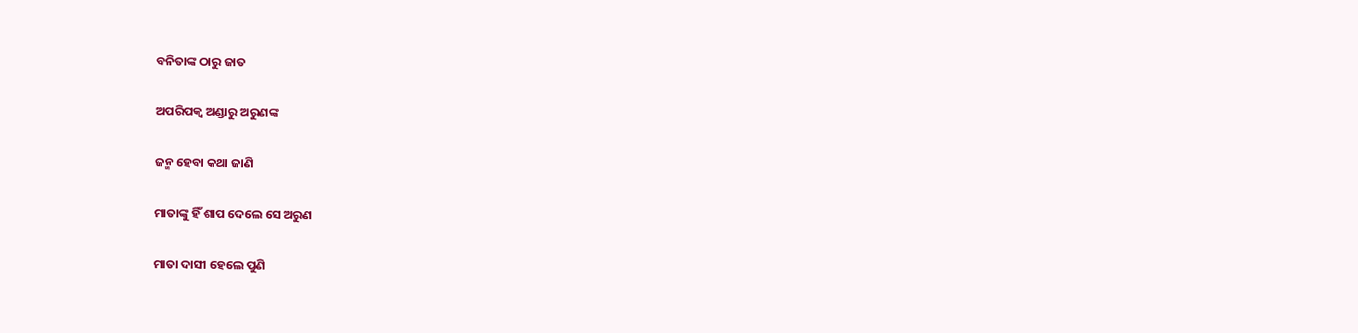ବନିତାଙ୍କ ଠାରୁ ଜାତ

ଅପରିପକ୍ବ ଅଣ୍ଡାରୁ ଅରୁଣଙ୍କ

ଜନ୍ମ ହେବା କଥା ଜାଣି

ମାତାଙ୍କୁ ହିଁ ଶାପ ଦେଲେ ସେ ଅରୁଣ

ମାତା ଦାସୀ ହେଲେ ପୁଣି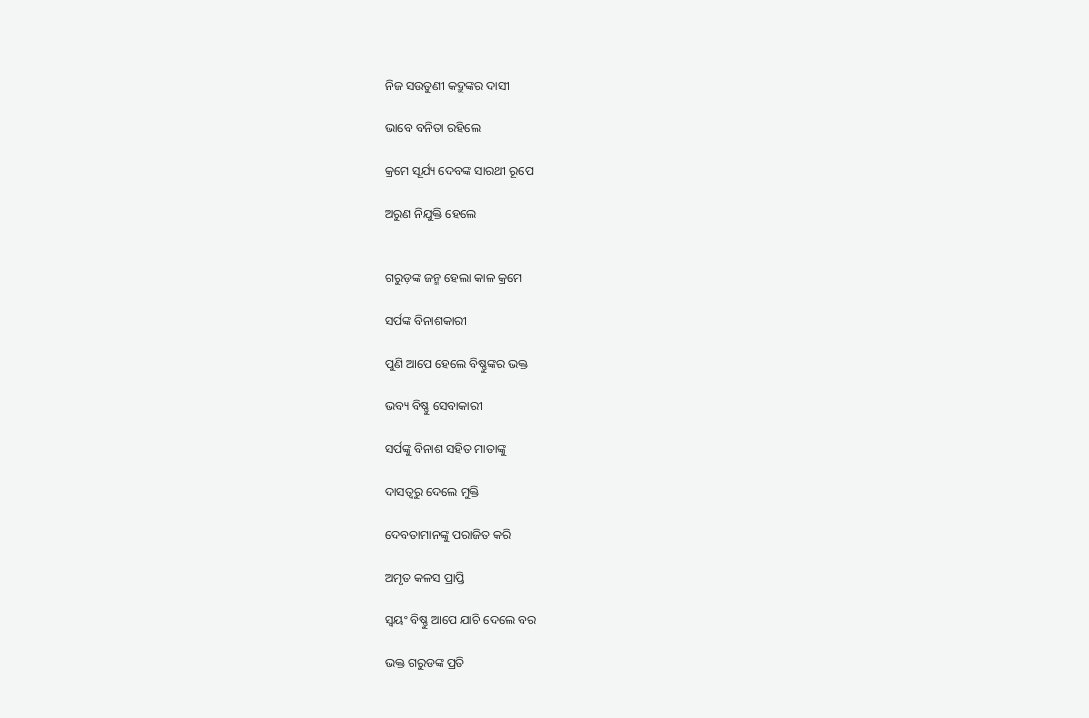ନିଜ ସଉତୁଣୀ କଦ୍ରୁଙ୍କର ଦାସୀ

ଭାବେ ବନିତା ରହିଲେ

କ୍ରମେ ସୂର୍ଯ୍ୟ ଦେବଙ୍କ ସାରଥୀ ରୂପେ

ଅରୁଣ ନିଯୁକ୍ତି ହେଲେ


ଗରୁଡ଼ଙ୍କ ଜନ୍ମ ହେଲା କାଳ କ୍ରମେ

ସର୍ପଙ୍କ ବିନାଶକାରୀ

ପୁଣି ଆପେ ହେଲେ ବିଷ୍ଣୁଙ୍କର ଭକ୍ତ

ଭବ୍ୟ ବିଷ୍ଣୁ ସେବାକାରୀ

ସର୍ପଙ୍କୁ ବିନାଶ ସହିତ ମାତାଙ୍କୁ

ଦାସତ୍ୱରୁ ଦେଲେ ମୁକ୍ତି

ଦେବତାମାନଙ୍କୁ ପରାଜିତ କରି

ଅମୃତ କଳସ ପ୍ରାପ୍ତି

ସ୍ୱୟଂ ବିଷ୍ଣୁ ଆପେ ଯାଚି ଦେଲେ ବର

ଭକ୍ତ ଗରୁଡଙ୍କ ପ୍ରତି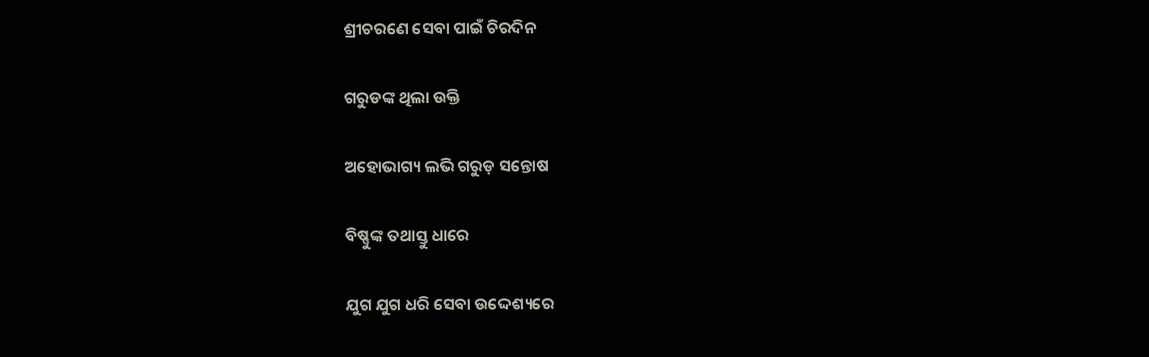ଶ୍ରୀଚରଣେ ସେବା ପାଇଁ ଚିରଦିନ

ଗରୁଡଙ୍କ ଥିଲା ଉକ୍ତି

ଅହୋଭାଗ୍ୟ ଲଭି ଗରୁଡ଼ ସନ୍ତୋଷ

ବିଷ୍ଣୁଙ୍କ ତଥାସ୍ତୁ ଧାରେ

ଯୁଗ ଯୁଗ ଧରି ସେବା ଉଦ୍ଦେଶ୍ୟରେ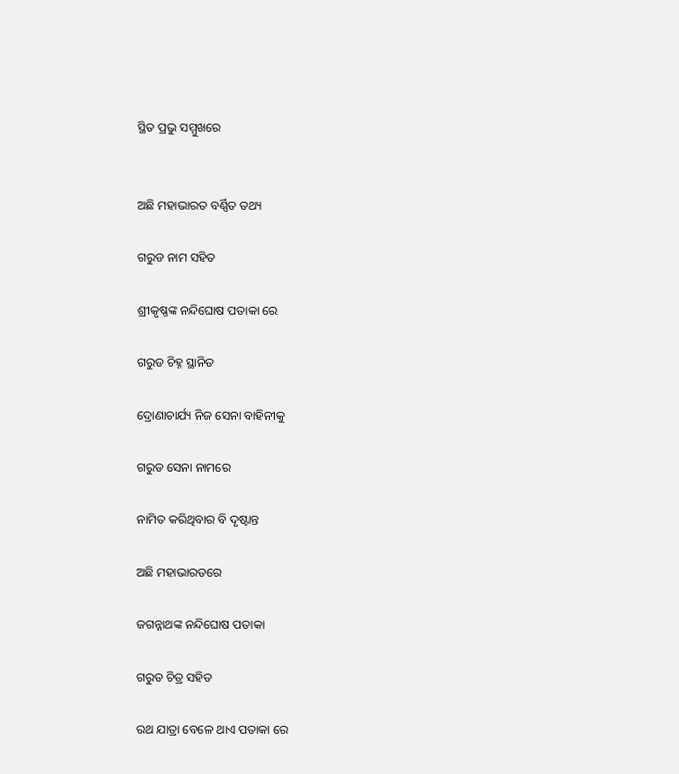ସ୍ଥିତ ପ୍ରଭୁ ସମ୍ମୁଖରେ


ଅଛି ମହାଭାରତ ବର୍ଣ୍ଣିତ ତଥ୍ୟ

ଗରୁଡ ନାମ ସହିତ

ଶ୍ରୀକୃଷ୍ଣଙ୍କ ନନ୍ଦିଘୋଷ ପତାକା ରେ

ଗରୁଡ ଚିହ୍ନ ସ୍ଥାନିତ

ଦ୍ରୋଣାଚାର୍ଯ୍ୟ ନିଜ ସେନା ବାହିନୀକୁ

ଗରୁଡ ସେନା ନାମରେ

ନାମିତ କରିଥିବାର ବି ଦୃଷ୍ଟାନ୍ତ

ଅଛି ମହାଭାରତରେ

ଜଗନ୍ନାଥଙ୍କ ନନ୍ଦିଘୋଷ ପତାକା

ଗରୁଡ ଚିତ୍ର ସହିତ

ରଥ ଯାତ୍ରା ବେଳେ ଥାଏ ପତାକା ରେ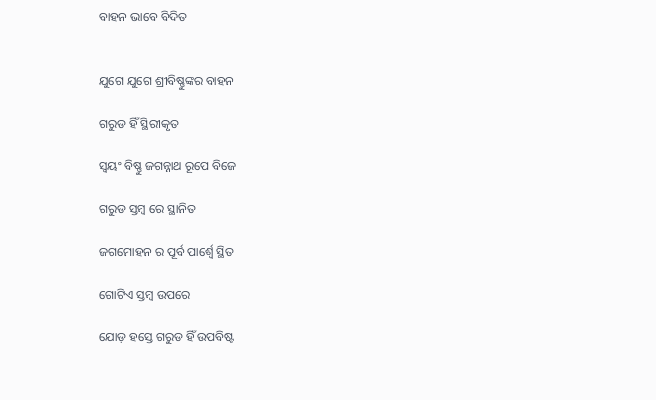ବାହନ ଭାବେ ବିଦିତ


ଯୁଗେ ଯୁଗେ ଶ୍ରୀବିଷ୍ଣୁଙ୍କର ବାହନ

ଗରୁଡ ହିଁ ସ୍ଥିରୀକୃତ

ସ୍ଵୟଂ ବିଷ୍ଣୁ ଜଗନ୍ନାଥ ରୂପେ ବିଜେ

ଗରୁଡ ସ୍ତମ୍ବ ରେ ସ୍ଥାନିତ

ଜଗମୋହନ ର ପୂର୍ବ ପାର୍ଶ୍ଵେ ସ୍ଥିତ

ଗୋଟିଏ ସ୍ତମ୍ବ ଉପରେ

ଯୋଡ଼ ହସ୍ତେ ଗରୁଡ ହିଁ ଉପବିଷ୍ଟ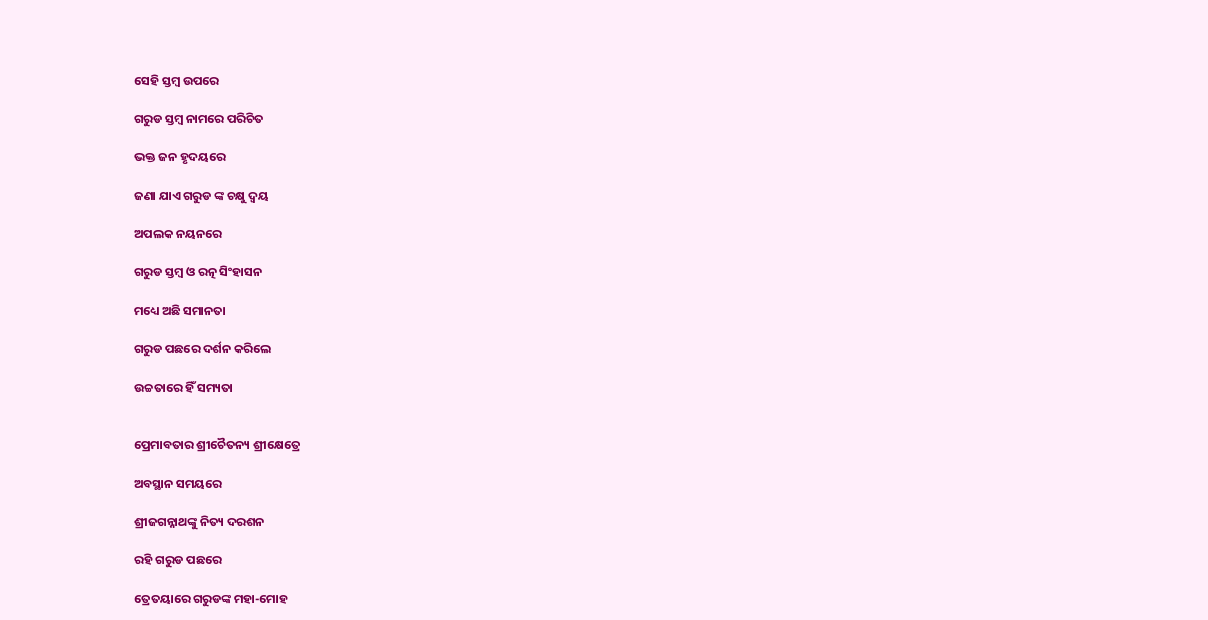ସେହି ସ୍ତମ୍ବ ଉପରେ

ଗରୁଡ ସ୍ତମ୍ବ ନାମରେ ପରିଚିତ

ଭକ୍ତ ଜନ ହୃଦୟରେ

ଜଣା ଯାଏ ଗରୁଡ ଙ୍କ ଚକ୍ଷୁ ଦ୍ବୟ

ଅପଲକ ନୟନରେ

ଗରୁଡ ସ୍ତମ୍ବ ଓ ରତ୍ନ ସିଂହାସନ

ମଧ୍ୟେ ଅଛି ସମାନତା

ଗରୁଡ ପଛରେ ଦର୍ଶନ କରିଲେ

ଉଚ୍ଚତାରେ ହିଁ ସମ୍ୟତା


ପ୍ରେମାବତାର ଶ୍ରୀଚୈତନ୍ୟ ଶ୍ରୀକ୍ଷେତ୍ରେ

ଅବସ୍ଥାନ ସମୟରେ

ଶ୍ରୀଜଗନ୍ନାଥଙ୍କୁ ନିତ୍ୟ ଦରଶନ

ରହି ଗରୁଡ ପଛରେ

ତ୍ରେତୟାରେ ଗରୁଡଙ୍କ ମହା-ମୋହ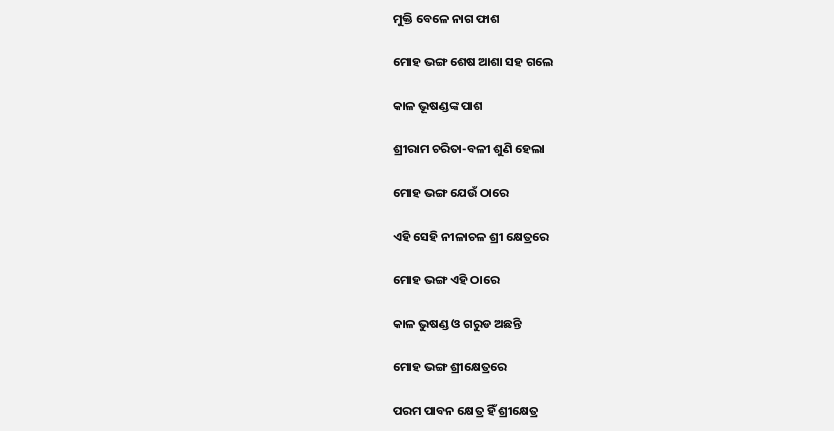ମୁକ୍ତି ବେଳେ ନାଗ ଫାଶ

ମୋହ ଭଙ୍ଗ ଶେଷ ଆଶା ସହ ଗଲେ

କାଳ ଭୂଷଣ୍ଡଙ୍କ ପାଶ

ଶ୍ରୀରାମ ଚରିତା-ବଳୀ ଶୁଣି ହେଲା

ମୋହ ଭଙ୍ଗ ଯେଉଁ ଠାରେ

ଏହି ସେହି ନୀଳାଚଳ ଶ୍ରୀ କ୍ଷେତ୍ରରେ

ମୋହ ଭଙ୍ଗ ଏହି ଠାରେ

କାଳ ଭୁଷଣ୍ଡ ଓ ଗରୁଡ ଅଛନ୍ତି

ମୋହ ଭଙ୍ଗ ଶ୍ରୀକ୍ଷେତ୍ରରେ

ପରମ ପାବନ କ୍ଷେତ୍ର ହିଁ ଶ୍ରୀକ୍ଷେତ୍ର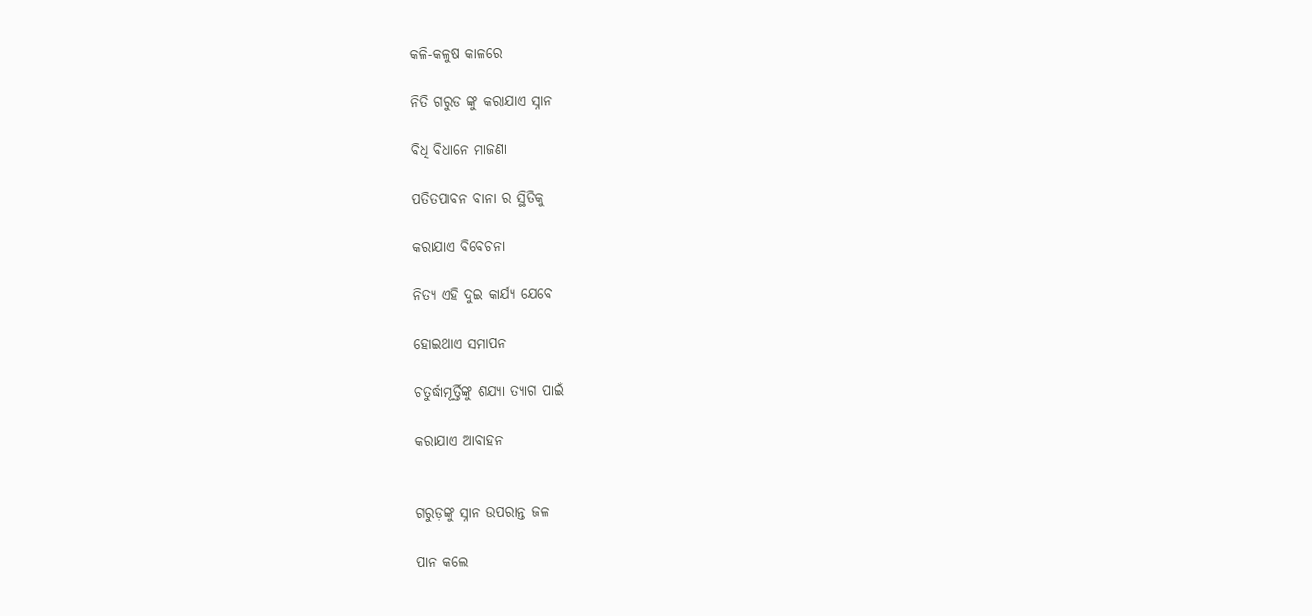କଳି-କଳୁଷ କାଳରେ

ନିତି ଗରୁଡ ଙ୍କୁ କରାଯାଏ ସ୍ନାନ

ବିଧି ବିଧାନେ ମାଜଣା

ପତିତପାବନ ବାନା ର ସ୍ଥିତିକୁ

କରାଯାଏ ବିବେଚନା

ନିତ୍ୟ ଏହି ଦୁଇ କାର୍ଯ୍ୟ ଯେବେ

ହୋଇଥାଏ ସମାପନ

ଚତୁର୍ଦ୍ଧାମୂର୍ତ୍ତିଙ୍କୁ ଶଯ୍ୟା ତ୍ୟାଗ ପାଇଁ

କରାଯାଏ ଆବାହନ


ଗରୁଡ଼ଙ୍କୁ ସ୍ନାନ ଉପରାନ୍ତ ଜଳ

ପାନ କଲେ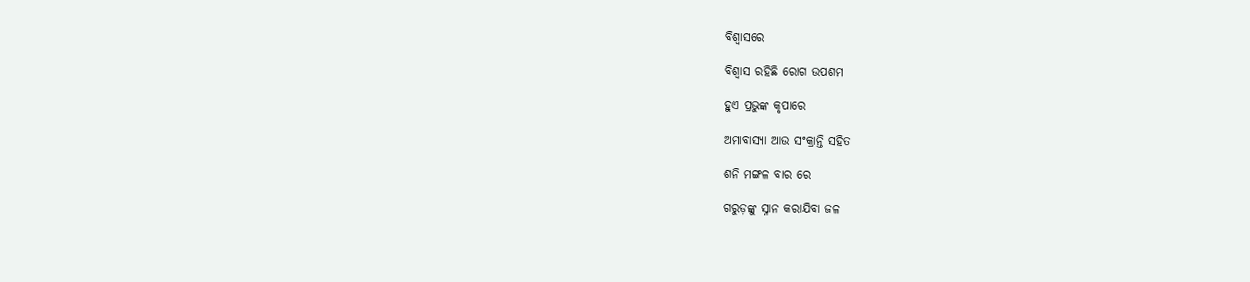ବିଶ୍ୱାସରେ

ବିଶ୍ୱାସ ରହିଛି ରୋଗ ଉପଶମ

ହୁଏ ପ୍ରଭୁଙ୍କ କୃପାରେ

ଅମାବାସ୍ୟା ଆଉ ସଂକ୍ରାନ୍ତି ସହିତ

ଶନି ମଙ୍ଗଳ ବାର ରେ

ଗରୁଡ଼ଙ୍କୁ ସ୍ନାନ କରାଯିବା ଜଳ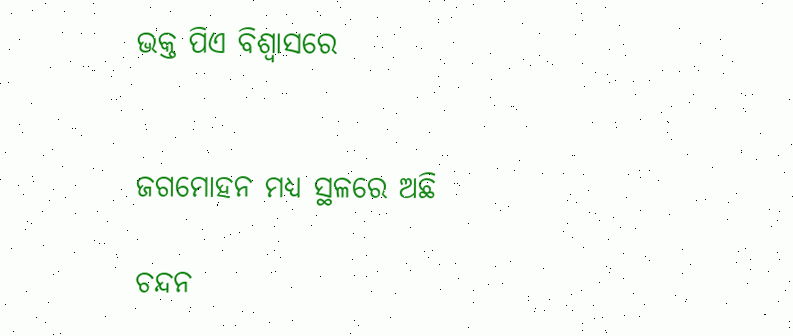ଭକ୍ତ ପିଏ ବିଶ୍ୱାସରେ


ଜଗମୋହନ ମଧ୍ୟ ସ୍ଥଳରେ ଅଛି

ଚନ୍ଦନ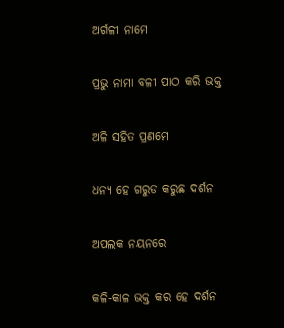ଅର୍ଗଳୀ ନାମେ

ପ୍ରଭୁ ନାମା ବଳୀ ପାଠ କରି ଭକ୍ତ

ଅଳି ସହିତ ପ୍ରଣମେ

ଧନ୍ୟ ହେ ଗରୁଡ କରୁଛ ଦର୍ଶନ

ଅପଲକ ନୟନରେ

କଳି-କାଳ ଭକ୍ତ କର ହେ ଦର୍ଶନ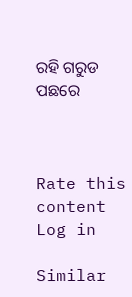ରହି ଗରୁଡ ପଛରେ



Rate this content
Log in

Similar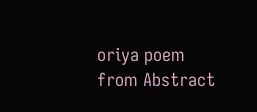oriya poem from Abstract